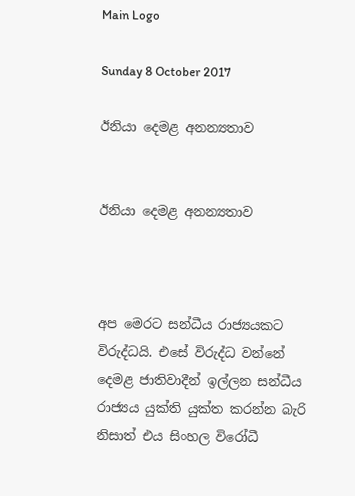Main Logo

Sunday 8 October 2017

ඊනියා දෙමළ අනන්‍යතාව


ඊනියා දෙමළ අනන්‍යතාව



අප මෙරට සන්ධීය රාජ්‍යයකට විරුද්ධයි. එසේ විරුද්ධ වන්නේ දෙමළ ජාතිවාදීන් ඉල්ලන සන්ධීය රාජ්‍යය යුක්ති යුක්ත කරන්න බැරි නිසාත් එය සිංහල විරෝධී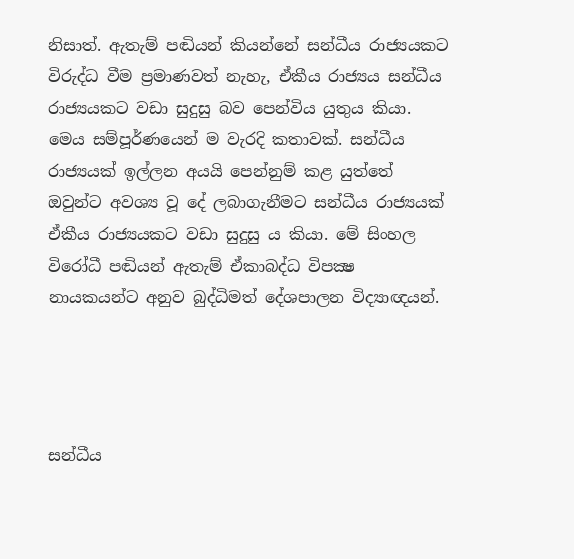නිසාත්. ඇතැම් පඬියන් කියන්නේ සන්ධීය රාජ්‍යයකට විරුද්ධ වීම ප්‍රමාණවත් නැහැ, ඒකීය රාජ්‍යය සන්ධීය රාජ්‍යයකට වඩා සුදුසු බව පෙන්විය යුතුය කියා. මෙය සම්පූර්ණයෙන් ම වැරදි කතාවක්. සන්ධීය රාජ්‍යයක් ඉල්ලන අයයි පෙන්නුම් කළ යුත්තේ ඔවුන්ට අවශ්‍ය වූ දේ ලබාගැනීමට සන්ධීය රාජ්‍යයක් ඒකීය රාජ්‍යයකට වඩා සුදුසු ය කියා. මේ සිංහල විරෝධී පඬියන් ඇතැම් ඒකාබද්ධ විපක්‍ෂ නායකයන්ට අනුව බුද්ධිමත් දේශපාලන විද්‍යාඥයන්.




සන්ධීය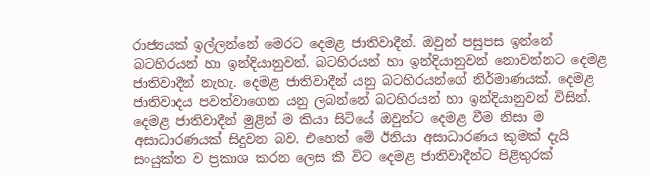රාජ්‍යයක් ඉල්ලන්නේ මෙරට දෙමළ ජාතිවාදීන්. ඔවුන් පසුපස ඉන්නේ බටහිරයන් හා ඉන්දියානුවන්. බටහිරයන් හා ඉන්දියානුවන් නොවන්නට දෙමළ ජාතිවාදීන් නැහැ. දෙමළ ජාතිවාදීන් යනු බටහිරයන්ගේ නිර්මාණයක්. දෙමළ ජාතිවාදය පවත්වාගෙන යනු ලබන්නේ බටහිරයන් හා ඉන්දියානුවන් විසින්. දෙමළ ජාතිවාදීන් මුළින් ම කියා සිටියේ ඔවුන්ට දෙමළ වීම නිසා ම අසාධාරණයක් සිදුවන බව. එහෙත් මේ ඊනියා අසාධාරණය කුමක් දැයි සංයුක්ත ව ප්‍රකාශ කරන ලෙස කී විට දෙමළ ජාතිවාදීන්ට පිළිතුරක්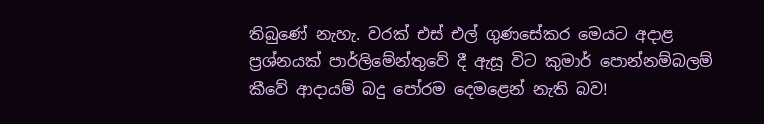තිබුණේ නැහැ. වරක් එස් එල් ගුණසේකර මෙයට අදාළ ප්‍රශ්නයක් පාර්ලිමේන්තුවේ දී ඇසූ විට කුමාර් පොන්නම්බලම් කීවේ ආදායම් බදු පෝරම දෙමළෙන් නැති බව!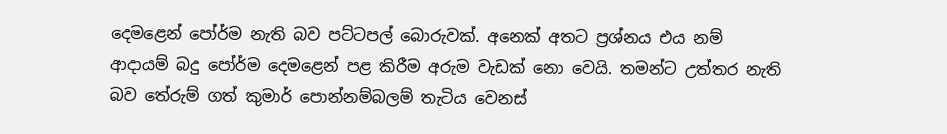දෙමළෙන් පෝර්ම නැති බව පට්ටපල් බොරුවක්. අනෙක් අතට ප්‍රශ්නය එය නම් ආදායම් බදු පෝර්ම දෙමළෙන් පළ කිරීම අරුම වැඩක් නො වෙයි. තමන්ට උත්තර නැති බව තේරුම් ගත් කුමාර් පොන්නම්බලම් තැටිය වෙනස්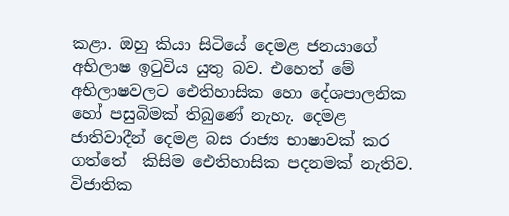කළා. ඔහු කියා සිටියේ දෙමළ ජනයාගේ අභිලාෂ ඉටුවිය යුතු බව. එහෙත් මේ අභිලාෂවලට ඓතිහාසික හො දේශපාලනික හෝ පසුබිමක් තිබුණේ නැහැ. දෙමළ ජාතිවාදීන් දෙමළ බස රාජ්‍ය භාෂාවක් කර ගත්තේ  කිසිම ඓතිහාසික පදනමක් නැතිව. විජාතික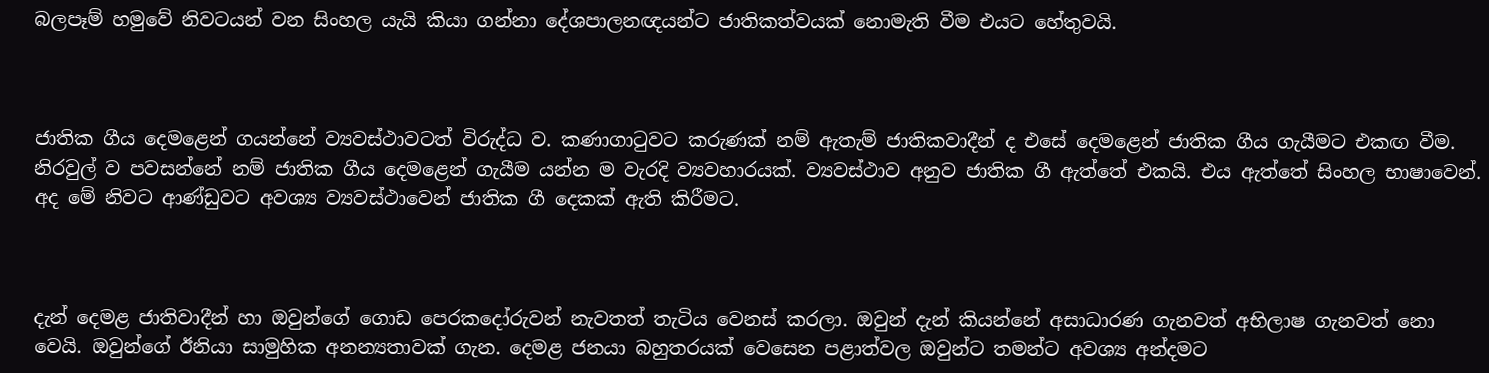බලපෑම් හමුවේ නිවටයන් වන සිංහල යැයි කියා ගන්නා දේශපාලනඥයන්ට ජාතිකත්වයක් නොමැති වීම එයට හේතුවයි.



ජාතික ගීය දෙමළෙන් ගයන්නේ ව්‍යවස්ථාවටත් විරුද්ධ ව. කණාගාටුවට කරුණක් නම් ඇතැම් ජාතිකවාදීන් ද එසේ දෙමළෙන් ජාතික ගීය ගැයීමට එකඟ වීම. නිරවුල් ව පවසන්නේ නම් ජාතික ගීය දෙමළෙන් ගැයීම යන්න ම වැරදි ව්‍යවහාරයක්. ව්‍යවස්ථාව අනුව ජාතික ගී ඇත්තේ එකයි. එය ඇත්තේ සිංහල භාෂාවෙන්. අද මේ නිවට ආණ්ඩුවට අවශ්‍ය ව්‍යවස්ථාවෙන් ජාතික ගී දෙකක් ඇති කිරීමට.



දැන් දෙමළ ජාතිවාදීන් හා ඔවුන්ගේ ගොඩ පෙරකදෝරුවන් නැවතත් තැටිය වෙනස් කරලා. ඔවුන් දැන් කියන්නේ අසාධාරණ ගැනවත් අභිලාෂ ගැනවත් නො වෙයි. ඔවුන්ගේ ඊනියා සාමුහික අනන්‍යතාවක් ගැන. දෙමළ ජනයා බහුතරයක් වෙසෙන පළාත්වල ඔවුන්ට තමන්ට අවශ්‍ය අන්දමට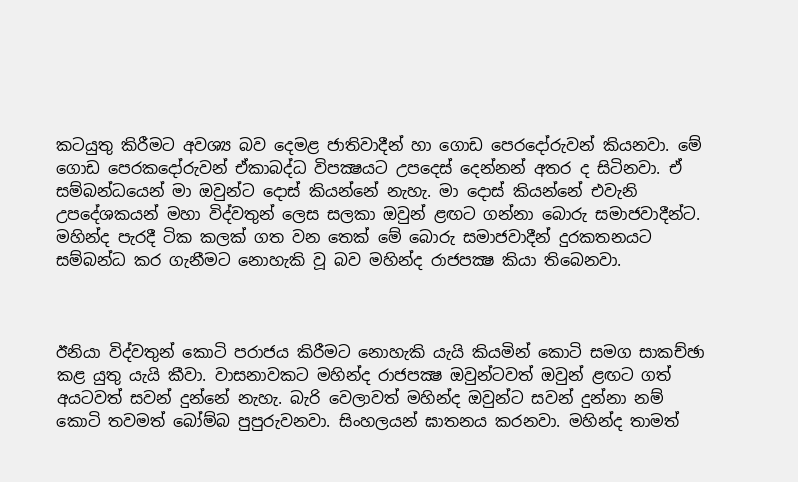කටයුතු කිරීමට අවශ්‍ය බව දෙමළ ජාතිවාදීන් හා ගොඩ පෙරදෝරුවන් කියනවා. මේ ගොඩ පෙරකදෝරුවන් ඒකාබද්ධ විපක්‍ෂයට උපදෙස් දෙන්නන් අතර ද සිටිනවා. ඒ සම්බන්ධයෙන් මා ඔවුන්ට දොස් කියන්නේ නැහැ. මා දොස් කියන්නේ එවැනි උපදේශකයන් මහා විද්වතුන් ලෙස සලකා ඔවුන් ළඟට ගන්නා බොරු සමාජවාදීන්ට. මහින්ද පැරදී ටික කලක් ගත වන තෙක් මේ බොරු සමාජවාදීන් දුරකතනයට සම්බන්ධ කර ගැනීමට නොහැකි වූ බව මහින්ද රාජපක්‍ෂ කියා තිබෙනවා.



ඊනියා විද්වතුන් කොටි පරාජය කිරීමට නොහැකි යැයි කියමින් කොටි සමග සාකච්ඡා කළ යුතු යැයි කීවා. වාසනාවකට මහින්ද රාජපක්‍ෂ ඔවුන්ටවත් ඔවුන් ළඟට ගත් අයටවත් සවන් දුන්නේ නැහැ. බැරි වෙලාවත් මහින්ද ඔවුන්ට සවන් දුන්නා නම් කොටි තවමත් බෝම්බ පුපුරුවනවා. සිංහලයන් ඝාතනය කරනවා. මහින්ද තාමත්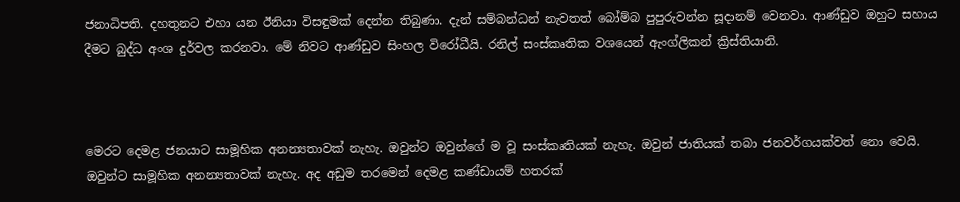ජනාධිපති. දහතුනට එහා යන ඊනියා විසඳුමක් දෙන්න තිබුණා. දැන් සම්බන්ධන් නැවතත් බෝම්බ පුපුරුවන්න සූදානම් වෙනවා. ආණ්ඩුව ඔහුට සහාය දීමට බුද්ධ අංශ දුර්වල කරනවා. මේ නිවට ආණ්ඩුව සිංහල විරෝධීයි. රනිල් සංස්කෘතික වශයෙන් ඇංග්ලිකන් ක්‍රිස්තියානි.



මෙරට දෙමළ ජනයාට සාමූහික අනන්‍යතාවක් නැහැ. ඔවුන්ට ඔවුන්ගේ ම වූ සංස්කෘතියක් නැහැ. ඔවුන් ජාතියක් තබා ජනවර්ගයක්වත් නො වෙයි. ඔවුන්ට සාමූහික අනන්‍යතාවක් නැහැ. අද අඩුම තරමෙන් දෙමළ කණ්ඩායම් හතරක්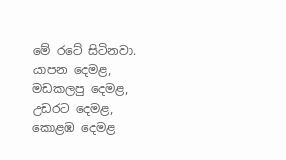මේ රටේ සිටිනවා. යාපන දෙමළ, මඩකලපු දෙමළ, උඩරට දෙමළ, කොළඹ දෙමළ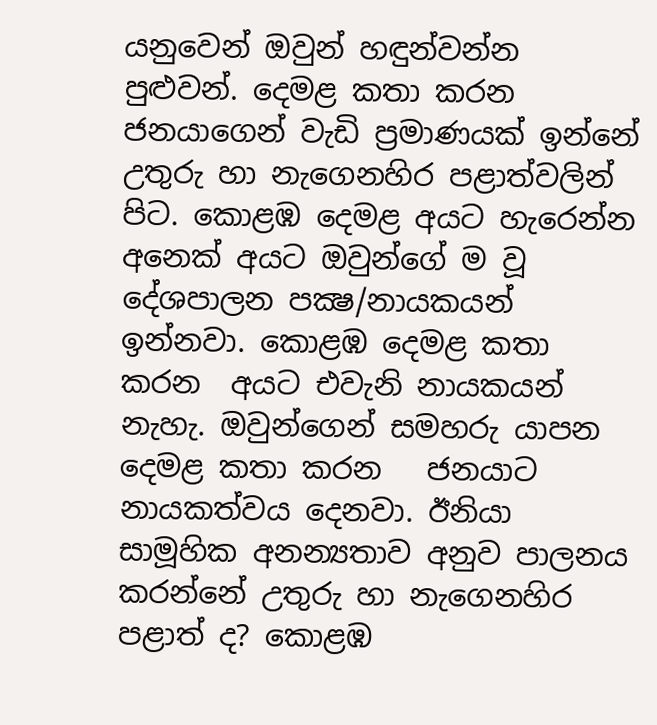යනුවෙන් ඔවුන් හඳුන්වන්න පුළුවන්. දෙමළ කතා කරන ජනයාගෙන් වැඩි ප්‍රමාණයක් ඉන්නේ උතුරු හා නැගෙනහිර පළාත්වලින් පිට. කොළඹ දෙමළ අයට හැරෙන්න අනෙක් අයට ඔවුන්ගේ ම වූ දේශපාලන පක්‍ෂ/නායකයන් ඉන්නවා. කොළඹ දෙමළ කතා කරන  අයට එවැනි නායකයන් නැහැ. ඔවුන්ගෙන් සමහරු යාපන දෙමළ කතා කරන   ජනයාට නායකත්වය දෙනවා. ඊනියා සාමූහික අනන්‍යතාව අනුව පාලනය කරන්නේ උතුරු හා නැගෙනහිර පළාත් ද? කොළඹ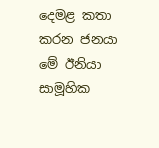දෙමළ කතා කරන ජනයා මේ ඊනියා සාමූහික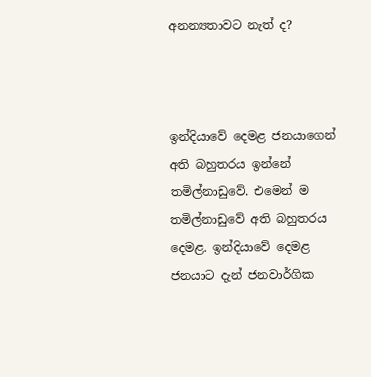අනන්‍යතාවට නැත් ද?



ඉන්දියාවේ දෙමළ ජනයාගෙන් අති බහුතරය ඉන්නේ තමිල්නාඩුවේ. එමෙන් ම තමිල්නාඩුවේ අති බහුතරය දෙමළ. ඉන්දියාවේ දෙමළ ජනයාට දැන් ජනවාර්ගික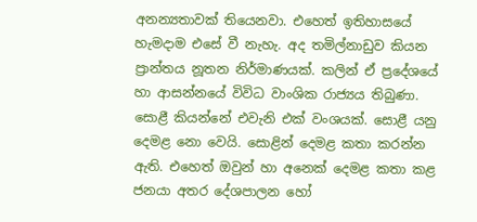අනන්‍යතාවක් තියෙනවා. එහෙත් ඉතිහාසයේ හැමදාම එසේ වී නැහැ. අද තමිල්නාඩුව කියන ප්‍රාන්තය නූතන නිර්මාණයක්. කලින් ඒ ප්‍රදේශයේ හා ආසන්නයේ විවිධ වාංශික රාජ්‍යය තිබුණා. සොළී කියන්නේ එවැනි එක් වංශයක්. සොළී යනු දෙමළ නො වෙයි. සොළින් දෙමළ කතා කරන්න ඇති. එහෙත් ඔවුන් හා අනෙක් දෙමළ කතා කළ ජනයා අතර දේශපාලන හෝ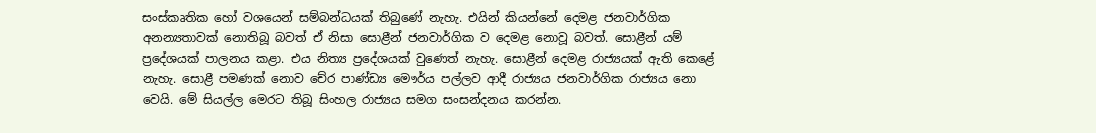සංස්කෘතික හෝ වශයෙන් සම්බන්ධයක් තිබුණේ නැහැ. එයින් කියන්නේ දෙමළ ජනවාර්ගික අනන්‍යතාවක් නොතිබූ බවත් ඒ නිසා සොළීන් ජනවාර්ගික ව දෙමළ නොවූ බවත්. සොළීන් යම් ප්‍රදේශයක් පාලනය කළා. එය නිත්‍ය ප්‍රදේශයක් වුණෙත් නැහැ. සොළීන් දෙමළ රාජ්‍යයක් ඇති කෙළේ නැහැ. සොළී පමණක් නොව චේර පාණ්ඩ්‍ය මෞර්ය පල්ලව ආදී රාජ්‍යය ජනවාර්ගික රාජ්‍යය නො වෙයි. මේ සියල්ල මෙරට තිබූ සිංහල රාජ්‍යය සමග සංසන්දනය කරන්න.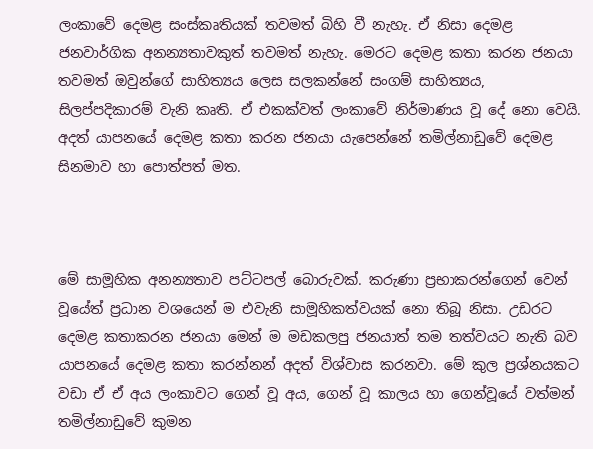ලංකාවේ දෙමළ සංස්කෘතියක් තවමත් බිහි වී නැහැ. ඒ නිසා දෙමළ ජනවාර්ගික අනන්‍යතාවකුත් තවමත් නැහැ. මෙරට දෙමළ කතා කරන ජනයා තවමත් ඔවුන්ගේ සාහිත්‍යය ලෙස සලකන්නේ සංගම් සාහිත්‍යය, සිලප්පදිකාරම් වැනි කෘති. ඒ එකක්වත් ලංකාවේ නිර්මාණය වූ දේ නො වෙයි. අදත් යාපනයේ දෙමළ කතා කරන ජනයා යැපෙන්නේ තමිල්නාඩුවේ දෙමළ සිනමාව හා පොත්පත් මත.



මේ සාමූහික අනන්‍යතාව පට්ටපල් බොරුවක්. කරුණා ප්‍රභාකරන්ගෙන් වෙන් වූයේත් ප්‍රධාන වශයෙන් ම එවැනි සාමූහිකත්වයක් නො තිබූ නිසා. උඩරට දෙමළ කතාකරන ජනයා මෙන් ම මඩකලපු ජනයාත් තම තත්වයට නැති බව යාපනයේ දෙමළ කතා කරන්නන් අදත් විශ්වාස කරනවා. මේ කුල ප්‍රශ්නයකට වඩා ඒ ඒ අය ලංකාවට ගෙන් වූ අය, ගෙන් වූ කාලය හා ගෙන්වූයේ වත්මන් තමිල්නාඩුවේ කුමන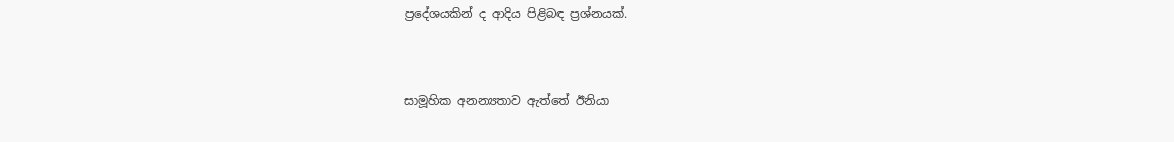ප්‍රදේශයකින් ද ආදිය පිළිබඳ ප්‍රශ්නයක්.



සාමූහික අනන්‍යතාව ඇත්තේ ඊනියා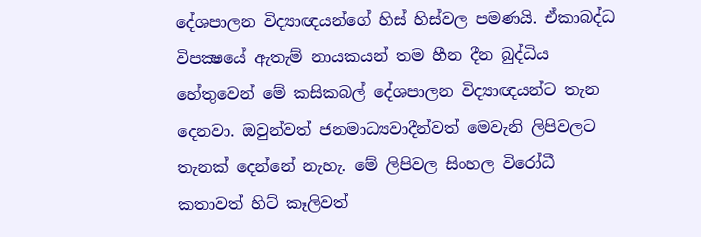දේශපාලන විද්‍යාඥයන්ගේ හිස් හිස්වල පමණයි. ඒකාබද්ධ විපක්‍ෂයේ ඇතැම් නායකයන් තම හීන දීන බුද්ධිය හේතුවෙන් මේ කසිකබල් දේශපාලන විද්‍යාඥයන්ට තැන දෙනවා. ඔවුන්වත් ජනමාධ්‍යවාදීන්වත් මෙවැනි ලිපිවලට තැනක් දෙන්නේ නැහැ. මේ ලිපිවල සිංහල විරෝධී කතාවත් හිට් කෑලිවත්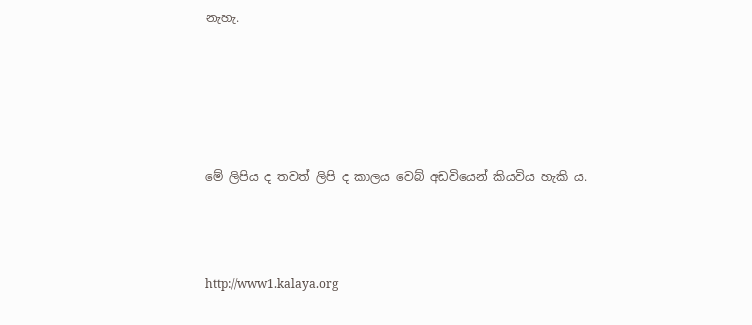නැහැ.





මේ ලිපිය ද තවත් ලිපි ද කාලය වෙබ් අඩවියෙන් කියවිය හැකි ය.



http://www1.kalaya.org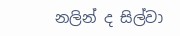නලින් ද සිල්වා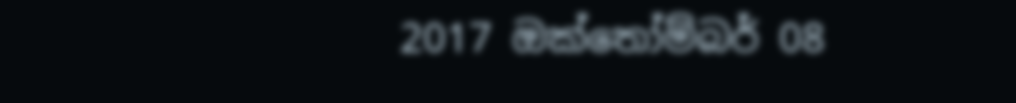2017 ඔක්තෝම්බර් 08